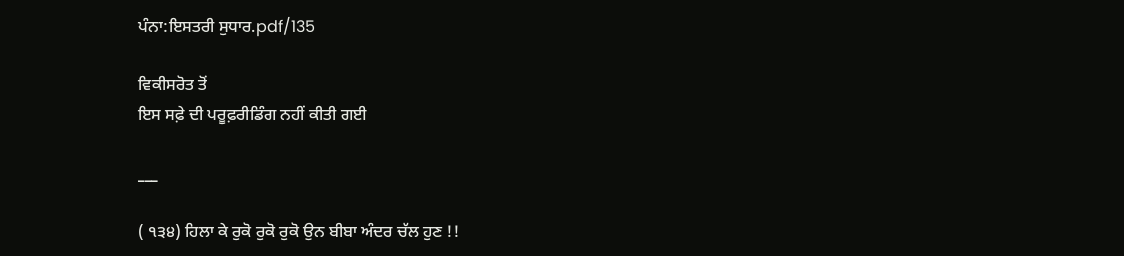ਪੰਨਾ:ਇਸਤਰੀ ਸੁਧਾਰ.pdf/135

ਵਿਕੀਸਰੋਤ ਤੋਂ
ਇਸ ਸਫ਼ੇ ਦੀ ਪਰੂਫ਼ਰੀਡਿੰਗ ਨਹੀਂ ਕੀਤੀ ਗਈ

___

( ੧੩੪) ਹਿਲਾ ਕੇ ਰੁਕੋ ਰੁਕੋ ਰੁਕੋ ਉਨ ਬੀਬਾ ਅੰਦਰ ਚੱਲ ਹੁਣ !!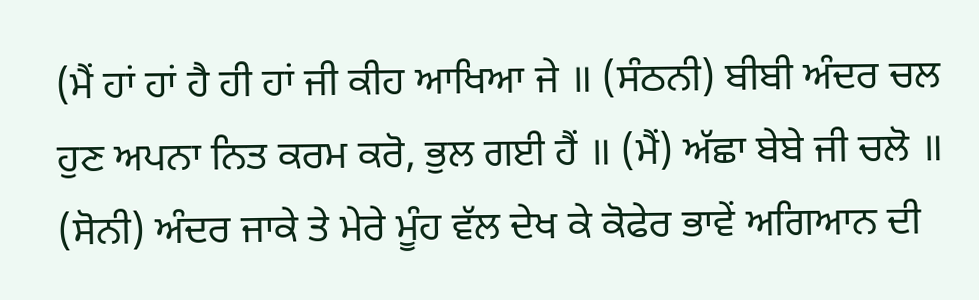(ਮੈਂ ਹਾਂ ਹਾਂ ਹੈ ਹੀ ਹਾਂ ਜੀ ਕੀਹ ਆਖਿਆ ਜੇ ॥ (ਸੰਠਨੀ) ਬੀਬੀ ਅੰਦਰ ਚਲ ਹੁਣ ਅਪਨਾ ਨਿਤ ਕਰਮ ਕਰੋ, ਭੁਲ ਗਈ ਹੈਂ ॥ (ਮੈਂ) ਅੱਛਾ ਬੇਬੇ ਜੀ ਚਲੋ ॥ (ਸੋਨੀ) ਅੰਦਰ ਜਾਕੇ ਤੇ ਮੇਰੇ ਮੂੰਹ ਵੱਲ ਦੇਖ ਕੇ ਕੋਫੇਰ ਭਾਵੇਂ ਅਗਿਆਨ ਦੀ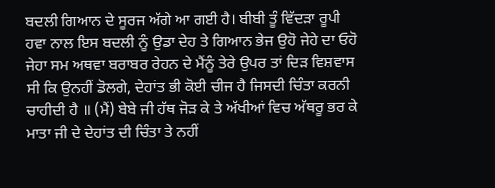ਬਦਲੀ ਗਿਆਨ ਦੇ ਸੂਰਜ ਅੱਗੇ ਆ ਗਈ ਹੈ। ਬੀਬੀ ਤੂੰ ਵਿੱਦੜਾ ਰੂਪੀ ਹਵਾ ਨਾਲ ਇਸ ਬਦਲੀ ਨੂੰ ਉਡਾ ਦੇਹ ਤੇ ਗਿਆਨ ਭੇਜ ਉਹੋ ਜੇਹੇ ਦਾ ਓਹੋ ਜੇਹਾ ਸਮ ਅਥਵਾ ਬਰਾਬਰ ਰੇਹਨ ਦੇ ਮੈਂਨੂੰ ਤੇਰੇ ਉਪਰ ਤਾਂ ਦਿੜ ਵਿਸ਼ਵਾਸ ਸੀ ਕਿ ਉਨਹੀਂ ਡੋਲਗੇ, ਦੇਹਾਂਤ ਭੀ ਕੋਈ ਚੀਜ ਹੈ ਜਿਸਦੀ ਚਿੰਤਾ ਕਰਨੀ ਚਾਹੀਦੀ ਹੈ ॥ (ਮੈਂ) ਬੇਬੇ ਜੀ ਹੱਥ ਜੋੜ ਕੇ ਤੇ ਅੱਖੀਆਂ ਵਿਚ ਅੱਥਰੂ ਭਰ ਕੇ ਮਾਤਾ ਜੀ ਦੇ ਦੇਹਾਂਤ ਦੀ ਚਿੰਤਾ ਤੇ ਨਹੀਂ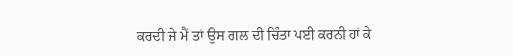ਕਰਦੀ ਜੇ ਮੈਂ ਤਾਂ ਉਸ ਗਲ ਦੀ ਚਿੰਤਾ ਪਈ ਕਰਨੀ ਹਾਂ ਕੇ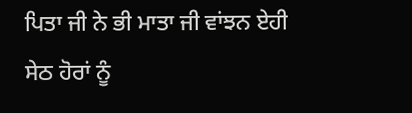ਪਿਤਾ ਜੀ ਨੇ ਭੀ ਮਾਤਾ ਜੀ ਵਾਂਝਨ ਏਹੀ ਸੇਠ ਹੋਰਾਂ ਨੂੰ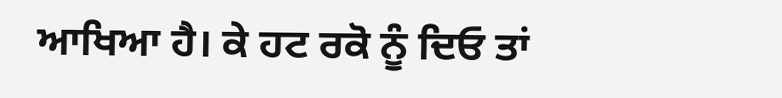ਆਖਿਆ ਹੈ। ਕੇ ਹਟ ਰਕੋ ਨੂੰ ਦਿਓ ਤਾਂ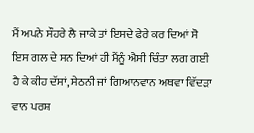ਮੈਂ ਅਪਨੇ ਸੌਹਰੇ ਲੈ ਜਾਕੇ ਤਾਂ ਇਸਦੇ ਫੇਰੇ ਕਰ ਦਿਆਂ ਸੋ ਇਸ ਗਲ ਦੇ ਸਨ ਦਿਆਂ ਹੀ ਮੈਂਨੂੰ ਐਸੀ ਚਿੰਤਾ ਲਗ ਗਈ ਹੈ ਕੇ ਕੀਹ ਦੱਸਾਂ, ਸੇਠਨੀ ਜਾਂ ਗਿਆਨਵਾਨ ਅਥਵਾ ਵਿੱਦੜਾ ਵਾਨ ਪਰਸ਼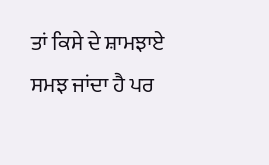ਤਾਂ ਕਿਸੇ ਦੇ ਸ਼ਾਮਝਾਏ ਸਮਝ ਜਾਂਦਾ ਹੈ ਪਰ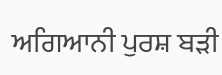ਅਗਿਆਨੀ ਪੁਰਸ਼ ਬੜੀ